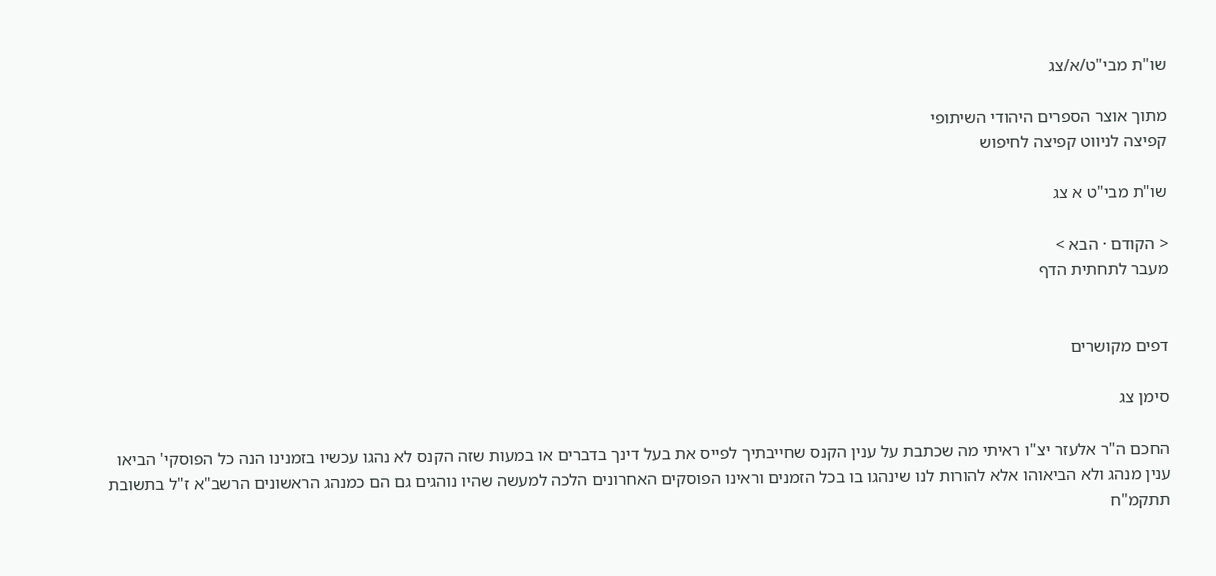שו"ת מבי"ט/א/צג

מתוך אוצר הספרים היהודי השיתופי
קפיצה לניווט קפיצה לחיפוש

שו"ת מבי"ט א צג

< הקודם · הבא >
מעבר לתחתית הדף


דפים מקושרים

סימן צג

החכם ה"ר אלעזר יצ"ו ראיתי מה שכתבת על ענין הקנס שחייבתיך לפייס את בעל דינך בדברים או במעות שזה הקנס לא נהגו עכשיו בזמנינו הנה כל הפוסקי' הביאו ענין מנהג ולא הביאוהו אלא להורות לנו שינהגו בו בכל הזמנים וראינו הפוסקים האחרונים הלכה למעשה שהיו נוהגים גם הם כמנהג הראשונים הרשב"א ז"ל בתשובת תתקמ"ח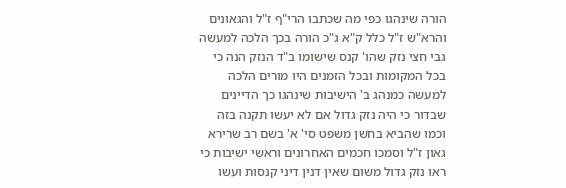הורה שינהגו כפי מה שכתבו הרי"ף ז"ל והגאונים והרא"ש ז"ל כלל ק"א ג"כ הורה בכך הלכה למעשה גבי חצי נזק שהו' קנס שישומו ב"ד הנזק הנה כי בכל המקומות ובכל הזמנים היו מורים הלכה למעשה כמנהג ב' הישיבות שינהגו כך הדיינים שבדור כי היה נזק גדול אם לא יעשו תקנה בזה וכמו שהביא בחשן משפט סי' א' בשם רב שרירא גאון ז"ל וסמכו חכמים האחרונים וראשי ישיבות כי ראו נזק גדול משום שאין דנין דיני קנסות ועשו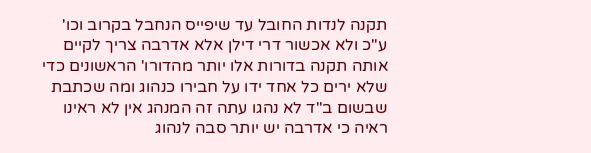תקנה לנדות החובל עד שיפייס הנחבל בקרוב וכו' ע"כ ולא אכשור דרי דילן אלא אדרבה צריך לקיים אותה תקנה בדורות אלו יותר מהדורו' הראשונים כדי שלא ירים כל אחד ידו על חבירו כנהוג ומה שכתבת שבשום ב"ד לא נהגו עתה זה המנהג אין לא ראינו ראיה כי אדרבה יש יותר סבה לנהוג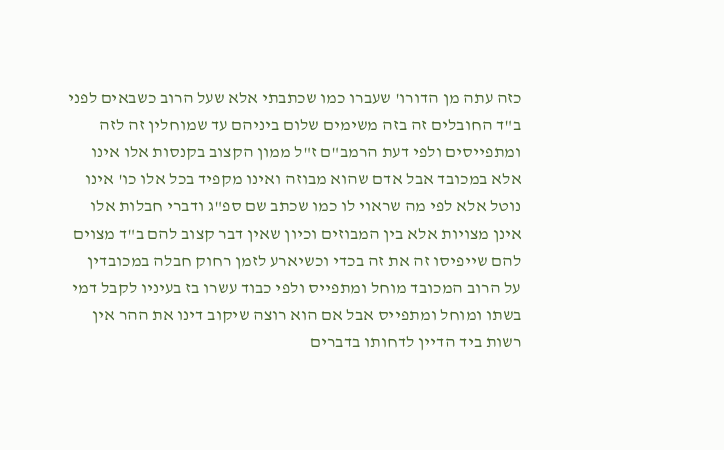כזה עתה מן הדורו' שעברו כמו שכתבתי אלא שעל הרוב כשבאים לפני ב"ד החובלים זה בזה משימים שלום ביניהם עד שמוחלין זה לזה ומתפייסים ולפי דעת הרמב"ם ז"ל ממון הקצוב בקנסות אלו אינו אלא במכובד אבל אדם שהוא מבוזה ואינו מקפיד בכל אלו כו' אינו נוטל אלא לפי מה שראוי לו כמו שכתב שם ספ"ג ודברי חבלות אלו אינן מצויות אלא בין המבוזים וכיון שאין דבר קצוב להם ב"ד מצוים להם שייפיסו זה את זה בכדי וכשיארע לזמן רחוק חבלה במכובדין על הרוב המכובד מוחל ומתפייס ולפי כבוד עשרו בז בעיניו לקבל דמי בשתו ומוחל ומתפייס אבל אם הוא רוצה שיקוב דינו את ההר אין רשות ביד הדיין לדחותו בדברים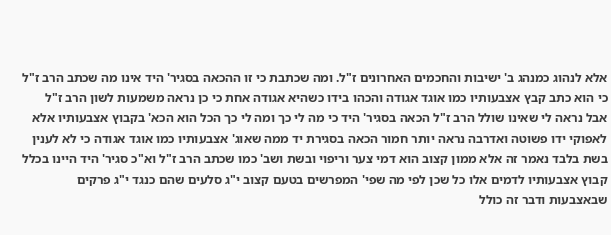אלא לנהוג כמנהג ב' ישיבות והחכמים האחרונים ז"ל. ומה שכתבת כי זו ההכאה בסגיר' היד אינו מה שכתב הרב ז"ל כי הוא כתב קבץ אצבעותיו כמו אוגד אגודה והכהו בידו כשהיא אגודה אחת כי כן נראה משמעות לשון הרב ז"ל אבל נראה לי שאינו שולל הרב ז"ל הכאה בסגיר' היד כי מה לי כך ומה לי כך הכל הוא הכא' בקבוץ אצבעותיו אלא לאפוקי ידו פשוטה ואדרבה נראה יותר חמור הכאה בסגירת יד ממה שאוג' אצבעותיו כמו אוגד אגודה כי לא לענין בשת בלבד נאמר זה אלא ממון קצוב הוא דמי צער וריפוי ובשת ושב' כמו שכתב הרב ז"ל וא"כ סגיר' היד היינו בכלל קבוץ אצבעותיו לדמים אלו כל שכן לפי מה שפי' המפרשים בטעם קצוב י"ג סלעים שהם כנגד י"ג פרקים שבאצבעות ודבר זה כולל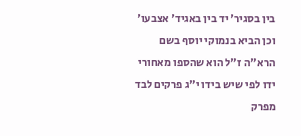בין בסגיר' יד בין באגיד' אצבעו' וכן הביא בנמוקי יוסף בשם הרא"ה ז"ל הוא שהספו מאחורי ידו לפי שיש בידו י"ג פרקים לבד מפרק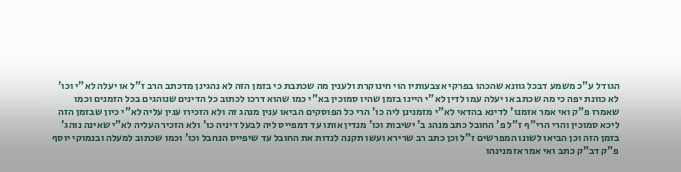הגודל ע"כ משמע דבכל גוונא שהכהו בפרקי אצבעותיו הוי חינוקרת ולענין מה שכתבת כי בזמן הזה לא נהגינן מדכתב הרב ז"ל או יעלה לא"י וכו' לא כוונת יפה כי מה שכתב או יעלה עמו לדין לא"י היינו בזמן שהיו סמוכין בא"י כמו שהוא דרכו לכתוב כל הדינים שנוהגים בכל הזמנים וכמו שאמרו פ"ק ואי אמר אזמנו' לדינא בהדאי לא"י מזמנינן ליה כו' הרי כל הפוסקים הביאו ענין מנהג זה ולא הזכירו ענין עליה לא"י כיון שבזמן הזה ליכא סמוכין והרי הרי"ף ז"ל פ' החובל כתב מנהג ב' ישיבות וכו' מנדין אותו עד דמפייס ליה לבעל דיניה כו' ולא הזכיר העליה לא"י שאינה נוהג' בזמן הזה וכן הביאו לשונו המפרשים ז"ל וכן כתב רב שרירא ועשו תקנה לנדות את החובל עד שיפייס הנחבל וכו' וכמו שכתוב למעלה ובנמוקי יוסף פ"ק דב"ק כתב ואי אמר אזמנינהו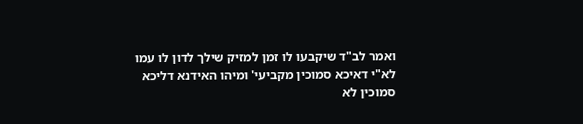ואמר לב"ד שיקבעו לו זמן למזיק שילך לדון לו עמו לא"י דאיכא סמוכין מקביעי' ומיהו האידנא דליכא סמוכין לא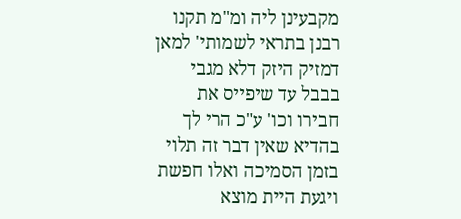מקבעינן ליה ומ"מ תקנו רבנן בתראי לשמותי' למאן דמזיק היזק דלא מגבי בבבל עד שיפייס את חבירו וכו' ע"כ הרי לך בהדיא שאין דבר זה תלוי בזמן הסמיכה ואלו חפשת ויגעת היית מוצא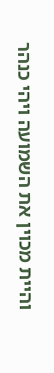והיית מכוין את השמועה ויהי כנהר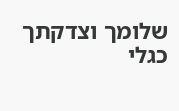שלומך וצדקתך כגלי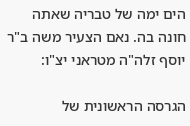הים ימה של טבריה שאתה חונה בה. נאם הצעיר משה ב"ר יוסף זלה"ה מטראני יצ"ו:

הגרסה הראשונית של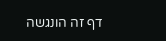דף זה הונגשה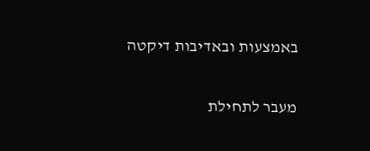באמצעות ובאדיבות דיקטה

מעבר לתחילת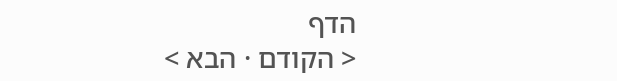הדף
< הקודם · הבא >